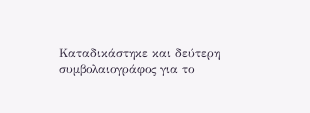Καταδικάστηκε και δεύτερη συμβολαιογράφος για το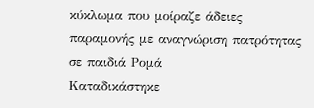κύκλωμα που μοίραζε άδειες παραμονής με αναγνώριση πατρότητας σε παιδιά Ρομά
Καταδικάστηκε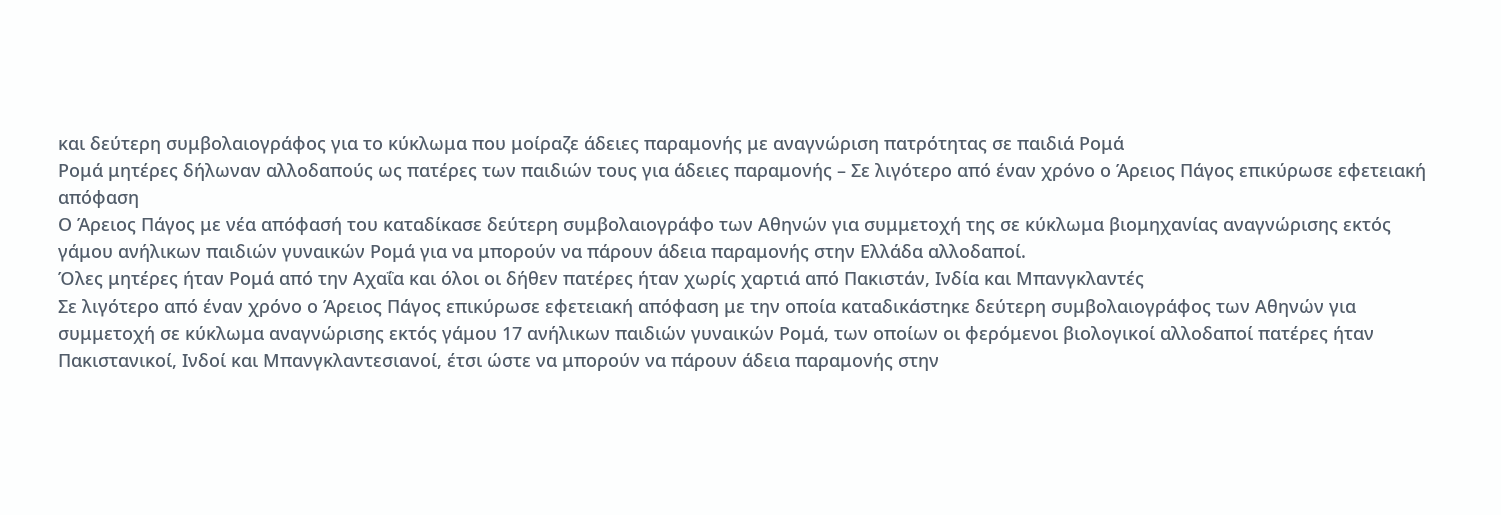και δεύτερη συμβολαιογράφος για το κύκλωμα που μοίραζε άδειες παραμονής με αναγνώριση πατρότητας σε παιδιά Ρομά
Ρομά μητέρες δήλωναν αλλοδαπούς ως πατέρες των παιδιών τους για άδειες παραμονής – Σε λιγότερο από έναν χρόνο ο Άρειος Πάγος επικύρωσε εφετειακή απόφαση
Ο Άρειος Πάγος με νέα απόφασή του καταδίκασε δεύτερη συμβολαιογράφο των Αθηνών για συμμετοχή της σε κύκλωμα βιομηχανίας αναγνώρισης εκτός γάμου ανήλικων παιδιών γυναικών Ρομά για να μπορούν να πάρουν άδεια παραμονής στην Ελλάδα αλλοδαποί.
Όλες μητέρες ήταν Ρομά από την Αχαΐα και όλοι οι δήθεν πατέρες ήταν χωρίς χαρτιά από Πακιστάν, Ινδία και Μπανγκλαντές
Σε λιγότερο από έναν χρόνο ο Άρειος Πάγος επικύρωσε εφετειακή απόφαση με την οποία καταδικάστηκε δεύτερη συμβολαιογράφος των Αθηνών για συμμετοχή σε κύκλωμα αναγνώρισης εκτός γάμου 17 ανήλικων παιδιών γυναικών Ρομά, των οποίων οι φερόμενοι βιολογικοί αλλοδαποί πατέρες ήταν Πακιστανικοί, Ινδοί και Μπανγκλαντεσιανοί, έτσι ώστε να μπορούν να πάρουν άδεια παραμονής στην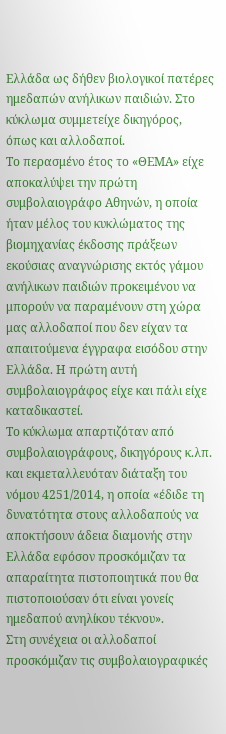Ελλάδα ως δήθεν βιολογικοί πατέρες ημεδαπών ανήλικων παιδιών. Στο κύκλωμα συμμετείχε δικηγόρος, όπως και αλλοδαποί.
Το περασμένο έτος το «ΘΕΜΑ» είχε αποκαλύψει την πρώτη συμβολαιογράφο Αθηνών, η οποία ήταν μέλος του κυκλώματος της βιομηχανίας έκδοσης πράξεων εκούσιας αναγνώρισης εκτός γάμου ανήλικων παιδιών προκειμένου να μπορούν να παραμένουν στη χώρα μας αλλοδαποί που δεν είχαν τα απαιτούμενα έγγραφα εισόδου στην Ελλάδα. Η πρώτη αυτή συμβολαιογράφος είχε και πάλι είχε καταδικαστεί.
Το κύκλωμα απαρτιζόταν από συμβολαιογράφους, δικηγόρους κ.λπ. και εκμεταλλευόταν διάταξη του νόμου 4251/2014, η οποία «έδιδε τη δυνατότητα στους αλλοδαπούς να αποκτήσουν άδεια διαμονής στην Ελλάδα εφόσον προσκόμιζαν τα απαραίτητα πιστοποιητικά που θα πιστοποιούσαν ότι είναι γονείς ημεδαπού ανηλίκου τέκνου».
Στη συνέχεια οι αλλοδαποί προσκόμιζαν τις συμβολαιογραφικές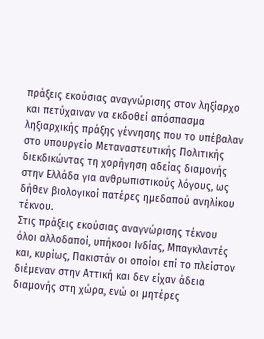πράξεις εκούσιας αναγνώρισης στον ληξίαρχο και πετύχαιναν να εκδοθεί απόσπασμα ληξιαρχικής πράξης γέννησης που το υπέβαλαν στο υπουργείο Μεταναστευτικής Πολιτικής διεκδικώντας τη χορήγηση αδείας διαμονής στην Ελλάδα για ανθρωπιστικούς λόγους, ως δήθεν βιολογικοί πατέρες ημεδαπού ανηλίκου τέκνου.
Στις πράξεις εκούσιας αναγνώρισης τέκνου όλοι αλλοδαποί, υπήκοοι Ινδίας, Μπαγκλαντές και, κυρίως, Πακιστάν οι οποίοι επί το πλείστον διέμεναν στην Αττική και δεν είχαν άδεια διαμονής στη χώρα, ενώ οι μητέρες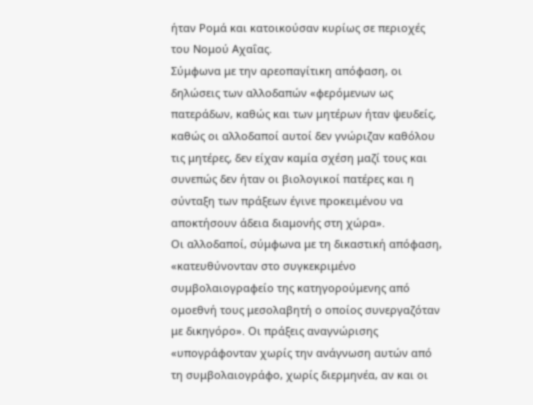ήταν Ρομά και κατοικούσαν κυρίως σε περιοχές του Νομού Αχαΐας.
Σύμφωνα με την αρεοπαγίτικη απόφαση, οι δηλώσεις των αλλοδαπών «φερόμενων ως πατεράδων, καθώς και των μητέρων ήταν ψευδείς, καθώς οι αλλοδαποί αυτοί δεν γνώριζαν καθόλου τις μητέρες, δεν είχαν καμία σχέση μαζί τους και συνεπώς δεν ήταν οι βιολογικοί πατέρες και η σύνταξη των πράξεων έγινε προκειμένου να αποκτήσουν άδεια διαμονής στη χώρα».
Οι αλλοδαποί, σύμφωνα με τη δικαστική απόφαση, «κατευθύνονταν στο συγκεκριμένο συμβολαιογραφείο της κατηγορούμενης από ομοεθνή τους μεσολαβητή ο οποίος συνεργαζόταν με δικηγόρο». Οι πράξεις αναγνώρισης «υπογράφονταν χωρίς την ανάγνωση αυτών από τη συμβολαιογράφο, χωρίς διερμηνέα, αν και οι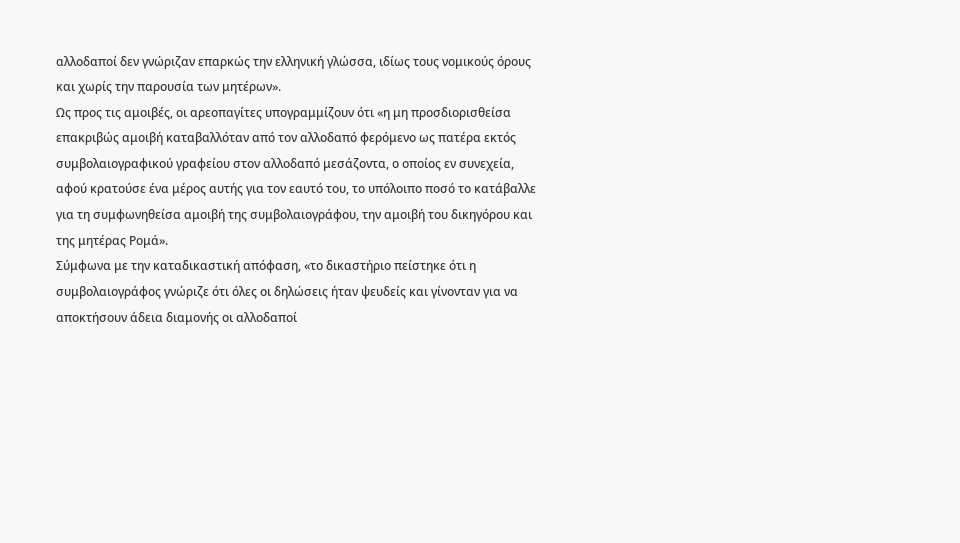αλλοδαποί δεν γνώριζαν επαρκώς την ελληνική γλώσσα, ιδίως τους νομικούς όρους και χωρίς την παρουσία των μητέρων».
Ως προς τις αμοιβές, οι αρεοπαγίτες υπογραμμίζουν ότι «η μη προσδιορισθείσα επακριβώς αμοιβή καταβαλλόταν από τον αλλοδαπό φερόμενο ως πατέρα εκτός συμβολαιογραφικού γραφείου στον αλλοδαπό μεσάζοντα, ο οποίος εν συνεχεία, αφού κρατούσε ένα μέρος αυτής για τον εαυτό του, το υπόλοιπο ποσό το κατάβαλλε για τη συμφωνηθείσα αμοιβή της συμβολαιογράφου, την αμοιβή του δικηγόρου και της μητέρας Ρομά».
Σύμφωνα με την καταδικαστική απόφαση, «το δικαστήριο πείστηκε ότι η συμβολαιογράφος γνώριζε ότι όλες οι δηλώσεις ήταν ψευδείς και γίνονταν για να αποκτήσουν άδεια διαμονής οι αλλοδαποί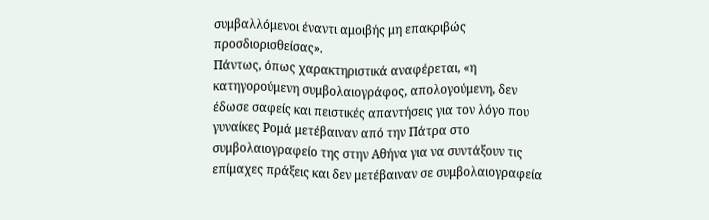συμβαλλόμενοι έναντι αμοιβής μη επακριβώς προσδιορισθείσας».
Πάντως, όπως χαρακτηριστικά αναφέρεται, «η κατηγορούμενη συμβολαιογράφος, απολογούμενη, δεν έδωσε σαφείς και πειστικές απαντήσεις για τον λόγο που γυναίκες Ρομά μετέβαιναν από την Πάτρα στο συμβολαιογραφείο της στην Αθήνα για να συντάξουν τις επίμαχες πράξεις και δεν μετέβαιναν σε συμβολαιογραφεία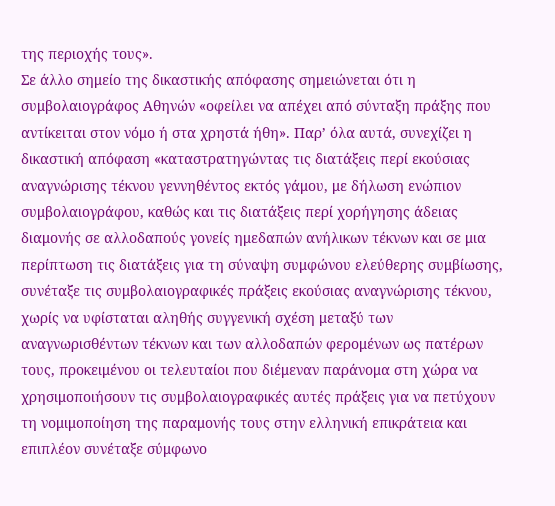της περιοχής τους».
Σε άλλο σημείο της δικαστικής απόφασης σημειώνεται ότι η συμβολαιογράφος Αθηνών «οφείλει να απέχει από σύνταξη πράξης που αντίκειται στον νόμο ή στα χρηστά ήθη». Παρ’ όλα αυτά, συνεχίζει η δικαστική απόφαση «καταστρατηγώντας τις διατάξεις περί εκούσιας αναγνώρισης τέκνου γεννηθέντος εκτός γάμου, με δήλωση ενώπιον συμβολαιογράφου, καθώς και τις διατάξεις περί χορήγησης άδειας διαμονής σε αλλοδαπούς γονείς ημεδαπών ανήλικων τέκνων και σε μια περίπτωση τις διατάξεις για τη σύναψη συμφώνου ελεύθερης συμβίωσης, συνέταξε τις συμβολαιογραφικές πράξεις εκούσιας αναγνώρισης τέκνου, χωρίς να υφίσταται αληθής συγγενική σχέση μεταξύ των αναγνωρισθέντων τέκνων και των αλλοδαπών φερομένων ως πατέρων τους, προκειμένου οι τελευταίοι που διέμεναν παράνομα στη χώρα να χρησιμοποιήσουν τις συμβολαιογραφικές αυτές πράξεις για να πετύχουν τη νομιμοποίηση της παραμονής τους στην ελληνική επικράτεια και επιπλέον συνέταξε σύμφωνο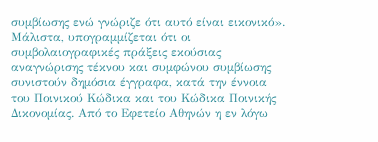συμβίωσης ενώ γνώριζε ότι αυτό είναι εικονικό».
Μάλιστα, υπογραμμίζεται ότι οι συμβολαιογραφικές πράξεις εκούσιας αναγνώρισης τέκνου και συμφώνου συμβίωσης συνιστούν δημόσια έγγραφα, κατά την έννοια του Ποινικού Κώδικα και του Κώδικα Ποινικής Δικονομίας. Από το Εφετείο Αθηνών η εν λόγω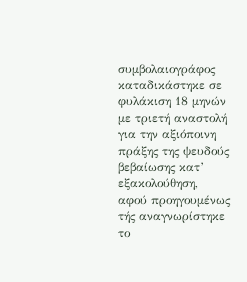συμβολαιογράφος καταδικάστηκε σε φυλάκιση 18 μηνών με τριετή αναστολή για την αξιόποινη πράξης της ψευδούς βεβαίωσης κατ’ εξακολούθηση, αφού προηγουμένως τής αναγνωρίστηκε το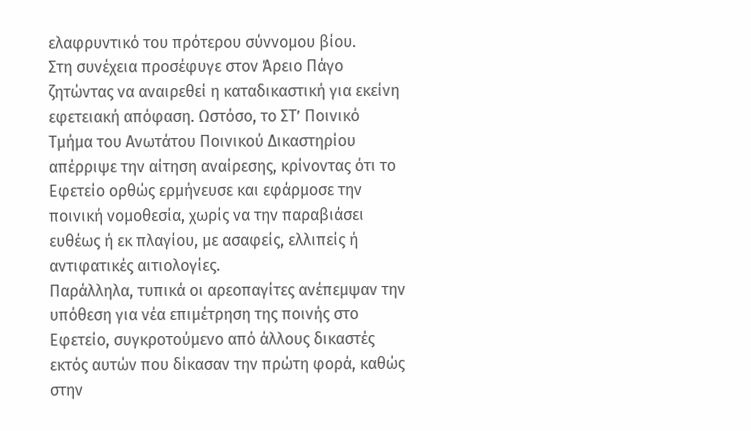ελαφρυντικό του πρότερου σύννομου βίου.
Στη συνέχεια προσέφυγε στον Άρειο Πάγο ζητώντας να αναιρεθεί η καταδικαστική για εκείνη εφετειακή απόφαση. Ωστόσο, το ΣΤ’ Ποινικό Τμήμα του Ανωτάτου Ποινικού Δικαστηρίου απέρριψε την αίτηση αναίρεσης, κρίνοντας ότι το Εφετείο ορθώς ερμήνευσε και εφάρμοσε την ποινική νομοθεσία, χωρίς να την παραβιάσει ευθέως ή εκ πλαγίου, με ασαφείς, ελλιπείς ή αντιφατικές αιτιολογίες.
Παράλληλα, τυπικά οι αρεοπαγίτες ανέπεμψαν την υπόθεση για νέα επιμέτρηση της ποινής στο Εφετείο, συγκροτούμενο από άλλους δικαστές εκτός αυτών που δίκασαν την πρώτη φορά, καθώς στην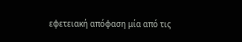εφετειακή απόφαση μία από τις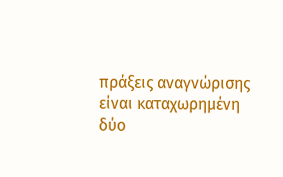πράξεις αναγνώρισης είναι καταχωρημένη δύο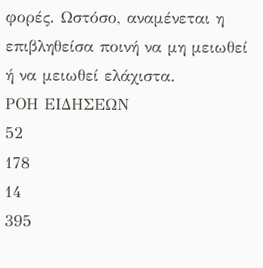φορές. Ωστόσο, αναμένεται η επιβληθείσα ποινή να μη μειωθεί ή να μειωθεί ελάχιστα.
ΡΟΗ ΕΙΔΗΣΕΩΝ
52
178
14
395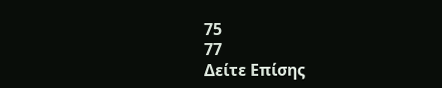75
77
Δείτε Επίσης